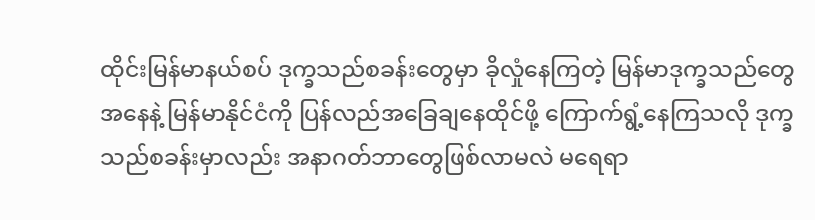ထိုင်းမြန်မာနယ်စပ် ဒုက္ခသည်စခန်းတွေမှာ ခိုလှုံနေကြတဲ့ မြန်မာဒုက္ခသည်တွေအနေနဲ့ မြန်မာနိုင်ငံကို ပြန်လည်အခြေချနေထိုင်ဖို့ ကြောက်ရွံ့နေကြသလို ဒုက္ခသည်စခန်းမှာလည်း အနာဂတ်ဘာတွေဖြစ်လာမလဲ မရေရာ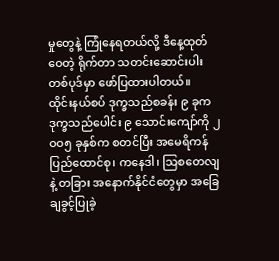မှုတွေနဲ့ ကြုံနေရတယ်လို့ ဒီနေ့ထုတ်ဝေတဲ့ ရိုက်တာ သတင်းဆောင်းပါးတစ်ပုဒ်မှာ ဖော်ပြထားပါတယ်။
ထိုင်းနယ်စပ် ဒုက္ခသည်စခန်း ၉ ခုက ဒုက္ခသည်ပေါင်း ၉ သောင်းကျော်ကို ၂ဝဝ၅ ခုနှစ်က စတင်ပြီး အမေရိကန် ပြည်ထောင်စု၊ ကနေဒါ၊ သြစတေလျနဲ့ တခြား အနောက်နိုင်ငံတွေမှာ အခြေချခွင့်ပြုခဲ့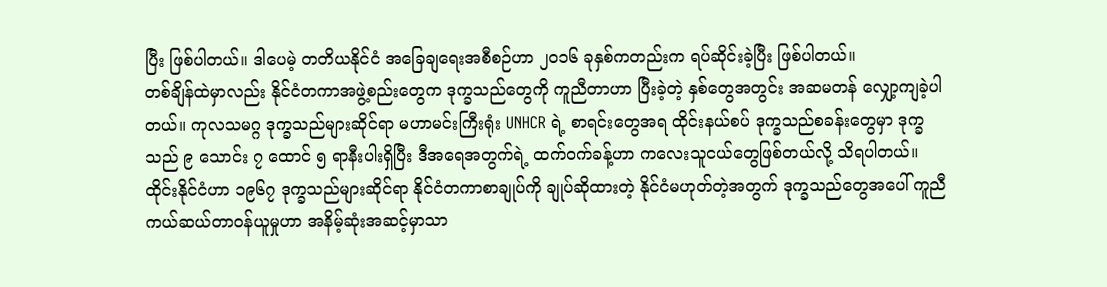ပြီး ဖြစ်ပါတယ်။ ဒါပေမဲ့ တတိယနိုင်ငံ အခြေချရေးအစီစဉ်ဟာ ၂ဝ၁၆ ခုနှစ်ကတည်းက ရပ်ဆိုင်းခဲ့ပြီး ဖြစ်ပါတယ်။
တစ်ချိန်ထဲမှာလည်း နိုင်ငံတကာအဖွဲ့စည်းတွေက ဒုက္ခသည်တွေကို ကူညီတာဟာ ပြီးခဲ့တဲ့ နှစ်တွေအတွင်း အဆမတန် လျှော့ကျခဲ့ပါတယ်။ ကုလသမဂ္ဂ ဒုက္ခသည်များဆိုင်ရာ မဟာမင်းကြီးရုံး UNHCR ရဲ့ စာရင်းတွေအရ ထိုင်းနယ်စပ် ဒုက္ခသည်စခန်းတွေမှာ ဒုက္ခသည် ၉ သောင်း ၇ ထောင် ၅ ရာနီးပါးရှိပြီး ဒီအရေအတွက်ရဲ့ ထက်ဝက်ခန့်ဟာ ကလေးသူငယ်တွေဖြစ်တယ်လို့ သိရပါတယ်။ ထိုင်းနိုင်ငံဟာ ၁၉၆၇ ဒုက္ခသည်များဆိုင်ရာ နိုင်ငံတကာစာချုပ်ကို ချုပ်ဆိုထားတဲ့ နိုင်ငံမဟုတ်တဲ့အတွက် ဒုက္ခသည်တွေအပေါ် ကူညီကယ်ဆယ်တာဝန်ယူမှုဟာ အနိမ့်ဆုံးအဆင့်မှာသာ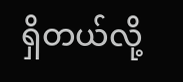ရှိတယ်လို့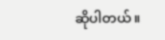ဆိုပါတယ်။